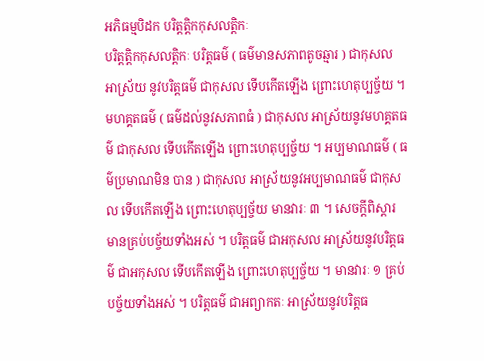អភិធម្មបិដក បរិត្តត្តិកកុសលត្តិកៈ
បរិត្តត្តិកកុសលត្តិកៈ បរិត្តធម៌ ( ធម៌មានសភាពតូចឆ្មារ ) ជាកុសល អាស្រ័យ នូវបរិត្តធម៌ ជាកុសល ទើបកើតឡើង ព្រោះហេតុប្បច្ច័យ ។ មហគ្គតធម៌ ( ធម៌ដល់នូវសភាពធំ ) ជាកុសល អាស្រ័យនូវមហគ្គតធម៌ ជាកុសល ទើបកើតឡើង ព្រោះហេតុប្បច្ច័យ ។ អប្បមាណធម៌ ( ធម៌ប្រមាណមិន បាន ) ជាកុសល អាស្រ័យនូវអប្បមាណធម៌ ជាកុសល ទើបកើតឡើង ព្រោះហេតុប្បច្ច័យ មានវារៈ ៣ ។ សេចក្តីពិស្តារ មានគ្រប់បច្ច័យទាំងអស់ ។ បរិត្តធម៌ ជាអកុសល អាស្រ័យនូវបរិត្តធម៌ ជាអកុសល ទើបកើតឡើង ព្រោះហេតុប្បច្ច័យ ។ មានវារៈ ១ គ្រប់បច្ច័យទាំងអស់ ។ បរិត្តធម៌ ជាអព្យាកតៈ អាស្រ័យនូវបរិត្តធ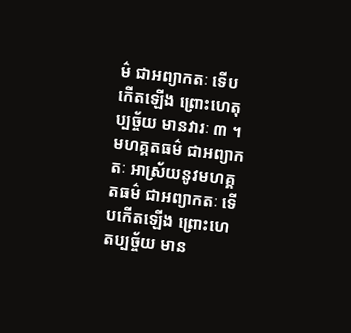ម៌ ជាអព្យាកតៈ ទើបកើតឡើង ព្រោះហេតុប្បច្ច័យ មានវារៈ ៣ ។ មហគ្គតធម៌ ជាអព្យាកតៈ អាស្រ័យនូវមហគ្គតធម៌ ជាអព្យាកតៈ ទើបកើតឡើង ព្រោះហេតប្បច្ច័យ មាន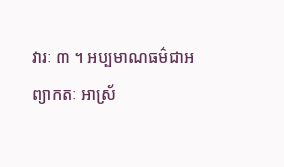វារៈ ៣ ។ អប្បមាណធម៌ជាអព្យាកតៈ អាស្រ័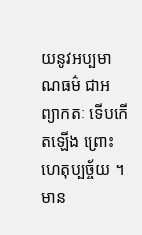យនូវអប្បមាណធម៌ ជាអព្យាកតៈ ទើបកើតឡើង ព្រោះហេតុប្បច្ច័យ ។ មាន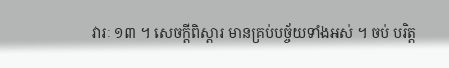វារៈ ១៣ ។ សេចក្តីពិស្តារ មានគ្រប់បច្ច័យទាំងអស់ ។ ចប់ បរិត្ត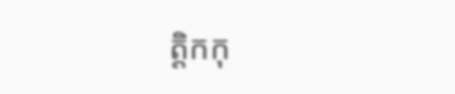ត្តិកកុ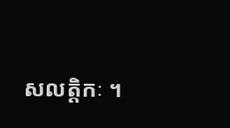សលត្តិកៈ ។